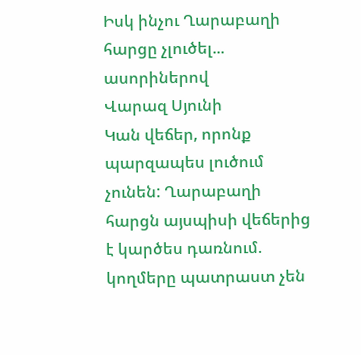Իսկ ինչու Ղարաբաղի հարցը չլուծել... ասորիներով
Վարազ Սյունի
Կան վեճեր, որոնք պարզապես լուծում չունեն: Ղարաբաղի հարցն այսպիսի վեճերից է կարծես դառնում. կողմերը պատրաստ չեն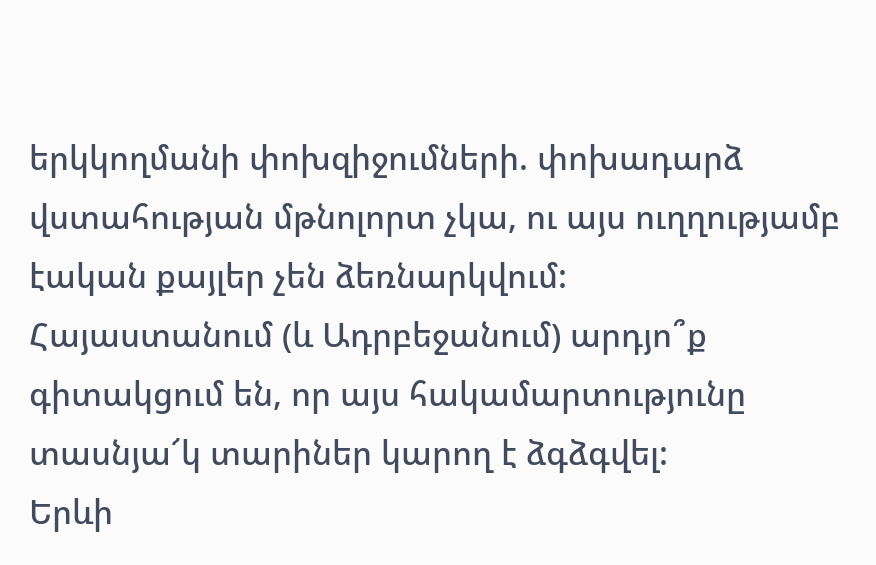երկկողմանի փոխզիջումների. փոխադարձ վստահության մթնոլորտ չկա, ու այս ուղղությամբ էական քայլեր չեն ձեռնարկվում:
Հայաստանում (և Ադրբեջանում) արդյո՞ք գիտակցում են, որ այս հակամարտությունը տասնյա՜կ տարիներ կարող է ձգձգվել:
Երևի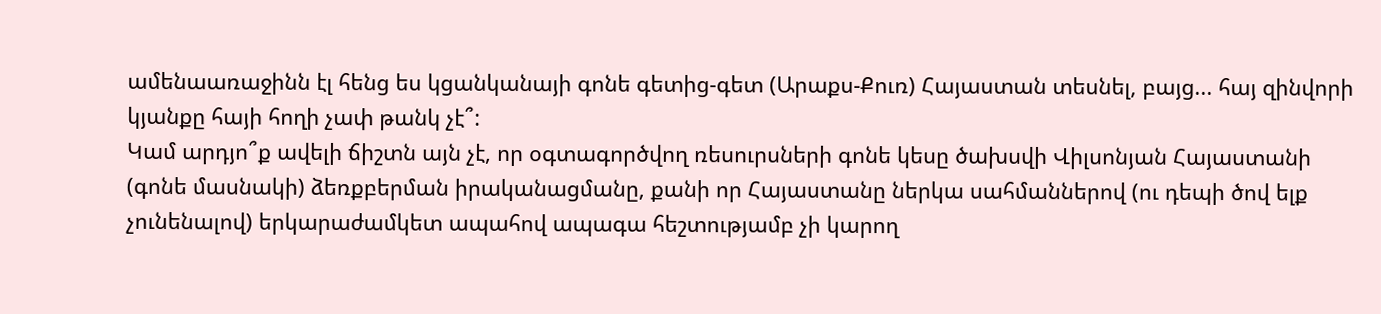ամենաառաջինն էլ հենց ես կցանկանայի գոնե գետից-գետ (Արաքս-Քուռ) Հայաստան տեսնել, բայց... հայ զինվորի կյանքը հայի հողի չափ թանկ չէ՞:
Կամ արդյո՞ք ավելի ճիշտն այն չէ, որ օգտագործվող ռեսուրսների գոնե կեսը ծախսվի Վիլսոնյան Հայաստանի (գոնե մասնակի) ձեռքբերման իրականացմանը, քանի որ Հայաստանը ներկա սահմաններով (ու դեպի ծով ելք չունենալով) երկարաժամկետ ապահով ապագա հեշտությամբ չի կարող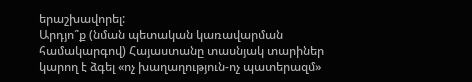երաշխավորել:
Արդյո՞ք (նման պետական կառավարման համակարգով) Հայաստանը տասնյակ տարիներ կարող է ձգել «ոչ խաղաղություն-ոչ պատերազմ»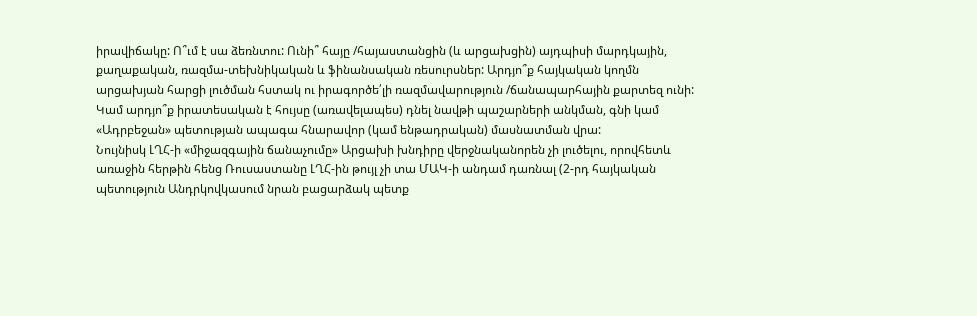իրավիճակը: Ո՞ւմ է սա ձեռնտու: Ունի՞ հայը /հայաստանցին (և արցախցին) այդպիսի մարդկային, քաղաքական, ռազմա-տեխնիկական և ֆինանսական ռեսուրսներ: Արդյո՞ք հայկական կողմն արցախյան հարցի լուծման հստակ ու իրագործե՛լի ռազմավարություն /ճանապարհային քարտեզ ունի:
Կամ արդյո՞ք իրատեսական է հույսը (առավելապես) դնել նավթի պաշարների անկման, գնի կամ «Ադրբեջան» պետության ապագա հնարավոր (կամ ենթադրական) մասնատման վրա:
Նույնիսկ ԼՂՀ-ի «միջազգային ճանաչումը» Արցախի խնդիրը վերջնականորեն չի լուծելու, որովհետև առաջին հերթին հենց Ռուսաստանը ԼՂՀ-ին թույլ չի տա ՄԱԿ-ի անդամ դառնալ (2-րդ հայկական պետություն Անդրկովկասում նրան բացարձակ պետք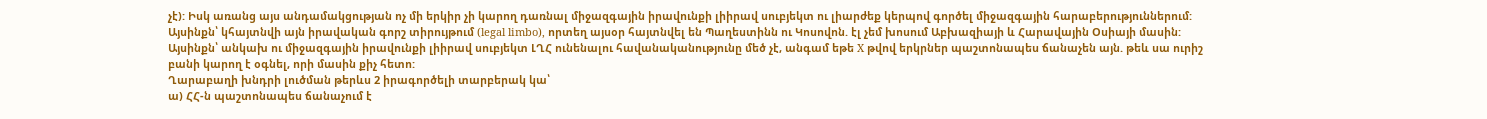չէ): Իսկ առանց այս անդամակցության ոչ մի երկիր չի կարող դառնալ միջազգային իրավունքի լիիրավ սուբյեկտ ու լիարժեք կերպով գործել միջազգային հարաբերություններում: Այսինքն՝ կհայտնվի այն իրավական գորշ տիրույթում (legal limbo), որտեղ այսօր հայտնվել են Պաղեստինն ու Կոսովոն. էլ չեմ խոսում Աբխազիայի և Հարավային Օսիայի մասին:
Այսինքն՝ անկախ ու միջազգային իրավունքի լիիրավ սուբյեկտ ԼՂՀ ունենալու հավանականությունը մեծ չէ, անգամ եթե X թվով երկրներ պաշտոնապես ճանաչեն այն. թեև սա ուրիշ բանի կարող է օգնել, որի մասին քիչ հետո:
Ղարաբաղի խնդրի լուծման թերևս 2 իրագործելի տարբերակ կա՝
ա) ՀՀ-ն պաշտոնապես ճանաչում է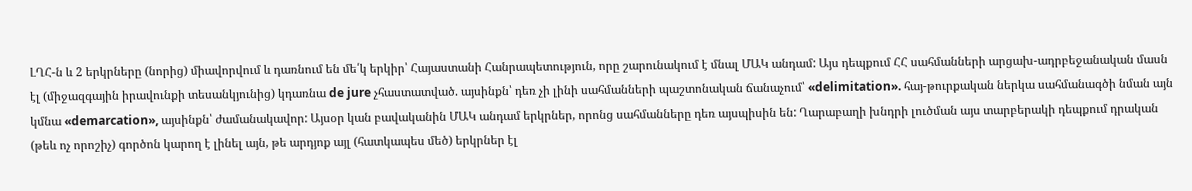ԼՂՀ-ն և 2 երկրները (նորից) միավորվում և դառնում են մե՛կ երկիր՝ Հայաստանի Հանրապետություն, որը շարունակում է մնալ ՄԱԿ անդամ: Այս դեպքում ՀՀ սահմանների արցախ-ադրբեջանական մասն էլ (միջազգային իրավունքի տեսանկյունից) կդառնա de jure չհաստատված. այսինքն՝ դեռ չի լինի սահմանների պաշտոնական ճանաչում՝ «delimitation». հայ-թուրքական ներկա սահմանագծի նման այն կմնա «demarcation», այսինքն՝ ժամանակավոր: Այսօր կան բավականին ՄԱԿ անդամ երկրներ, որոնց սահմանները դեռ այսպիսին են: Ղարաբաղի խնդրի լուծման այս տարբերակի դեպքում դրական (թեև ոչ որոշիչ) գործոն կարող է լինել այն, թե արդյոք այլ (հատկապես մեծ) երկրներ էլ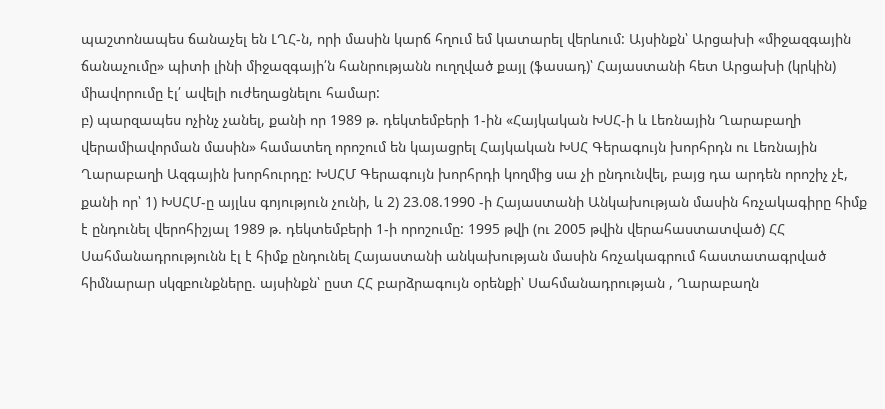պաշտոնապես ճանաչել են ԼՂՀ-ն, որի մասին կարճ հղում եմ կատարել վերևում: Այսինքն՝ Արցախի «միջազգային ճանաչումը» պիտի լինի միջազգայի՛ն հանրությանն ուղղված քայլ (ֆասադ)՝ Հայաստանի հետ Արցախի (կրկին) միավորումը էլ՛ ավելի ուժեղացնելու համար:
բ) պարզապես ոչինչ չանել, քանի որ 1989 թ. դեկտեմբերի 1-ին «Հայկական ԽՍՀ-ի և Լեռնային Ղարաբաղի վերամիավորման մասին» համատեղ որոշում են կայացրել Հայկական ԽՍՀ Գերագույն խորհրդն ու Լեռնային Ղարաբաղի Ազգային խորհուրդը: ԽՍՀՄ Գերագույն խորհրդի կողմից սա չի ընդունվել, բայց դա արդեն որոշիչ չէ, քանի որ՝ 1) ԽՍՀՄ-ը այլևս գոյություն չունի, և 2) 23.08.1990 -ի Հայաստանի Անկախության մասին հռչակագիրը հիմք է ընդունել վերոհիշյալ 1989 թ. դեկտեմբերի 1-ի որոշումը: 1995 թվի (ու 2005 թվին վերահաստատված) ՀՀ Սահմանադրությունն էլ է հիմք ընդունել Հայաստանի անկախության մասին հռչակագրում հաստատագրված հիմնարար սկզբունքները. այսինքն՝ ըստ ՀՀ բարձրագույն օրենքի՝ Սահմանադրության , Ղարաբաղն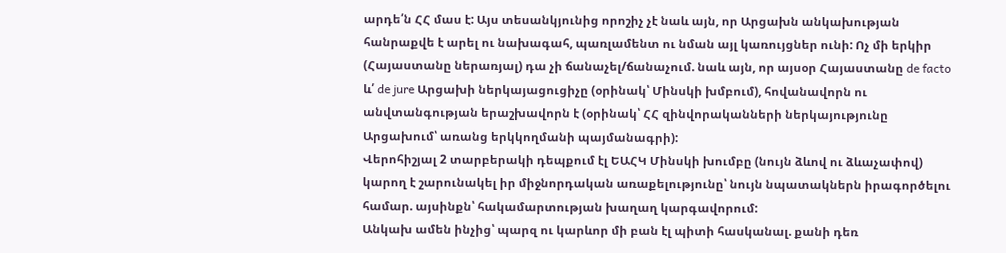արդե՛ն ՀՀ մաս է: Այս տեսանկյունից որոշիչ չէ նաև այն, որ Արցախն անկախության հանրաքվե է արել ու նախագահ, պառլամենտ ու նման այլ կառույցներ ունի: Ոչ մի երկիր (Հայաստանը ներառյալ) դա չի ճանաչել/ճանաչում. նաև այն, որ այսօր Հայաստանը de facto և՛ de jure Արցախի ներկայացուցիչը (օրինակ՝ Մինսկի խմբում), հովանավորն ու անվտանգության երաշխավորն է (օրինակ՝ ՀՀ զինվորականների ներկայությունը Արցախում՝ առանց երկկողմանի պայմանագրի):
Վերոհիշյալ 2 տարբերակի դեպքում էլ ԵԱՀԿ Մինսկի խումբը (նույն ձևով ու ձևաչափով) կարող է շարունակել իր միջնորդական առաքելությունը՝ նույն նպատակներն իրագործելու համար. այսինքն՝ հակամարտության խաղաղ կարգավորում:
Անկախ ամեն ինչից՝ պարզ ու կարևոր մի բան էլ պիտի հասկանալ. քանի դեռ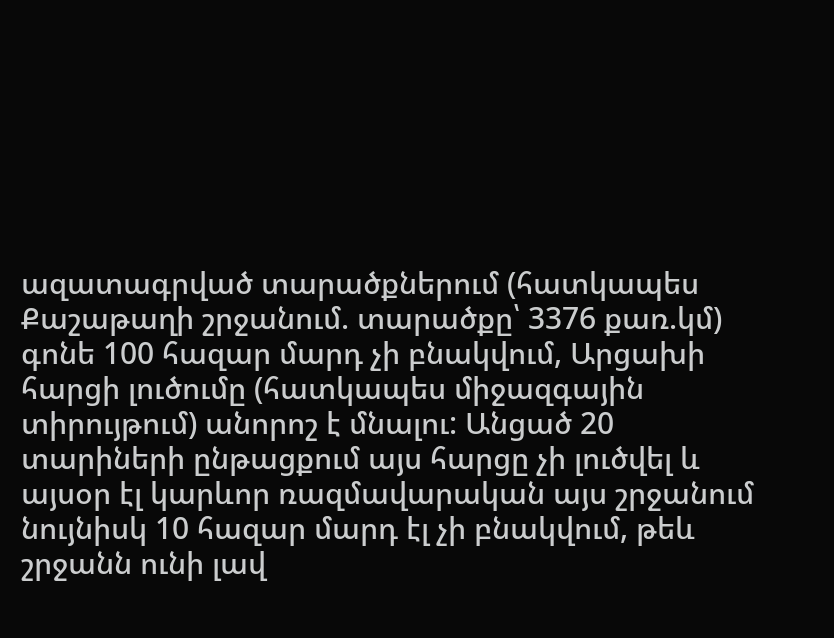ազատագրված տարածքներում (հատկապես Քաշաթաղի շրջանում. տարածքը՝ 3376 քառ.կմ) գոնե 100 հազար մարդ չի բնակվում, Արցախի հարցի լուծումը (հատկապես միջազգային տիրույթում) անորոշ է մնալու: Անցած 20 տարիների ընթացքում այս հարցը չի լուծվել և այսօր էլ կարևոր ռազմավարական այս շրջանում նույնիսկ 10 հազար մարդ էլ չի բնակվում, թեև շրջանն ունի լավ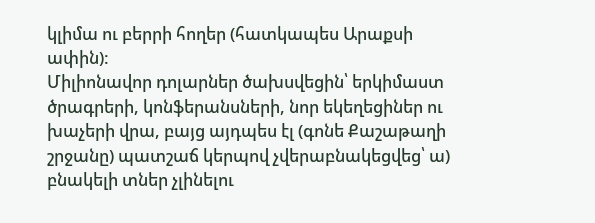կլիմա ու բերրի հողեր (հատկապես Արաքսի ափին):
Միլիոնավոր դոլարներ ծախսվեցին՝ երկիմաստ ծրագրերի, կոնֆերանսների, նոր եկեղեցիներ ու խաչերի վրա, բայց այդպես էլ (գոնե Քաշաթաղի շրջանը) պատշաճ կերպով չվերաբնակեցվեց՝ ա) բնակելի տներ չլինելու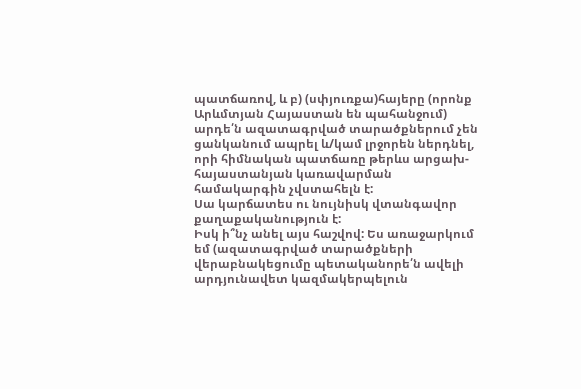պատճառով, և բ) (սփյուռքա)հայերը (որոնք Արևմտյան Հայաստան են պահանջում) արդե՛ն ազատագրված տարածքներում չեն ցանկանում ապրել և/կամ լրջորեն ներդնել, որի հիմնական պատճառը թերևս արցախ-հայաստանյան կառավարման համակարգին չվստահելն է:
Սա կարճատես ու նույնիսկ վտանգավոր քաղաքականություն է:
Իսկ ի՞նչ անել այս հաշվով: Ես առաջարկում եմ (ազատագրված տարածքների վերաբնակեցումը պետականորե՛ն ավելի արդյունավետ կազմակերպելուն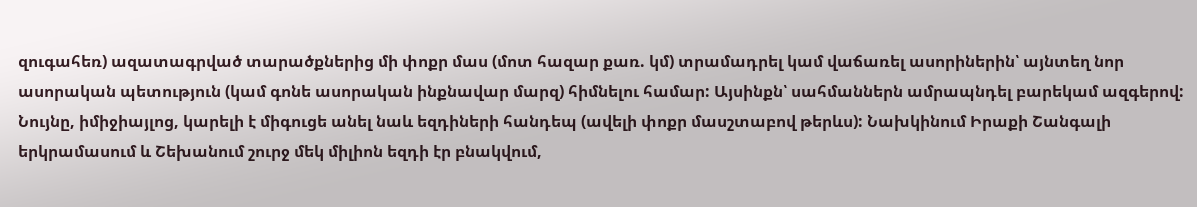զուգահեռ) ազատագրված տարածքներից մի փոքր մաս (մոտ հազար քառ. կմ) տրամադրել կամ վաճառել ասորիներին՝ այնտեղ նոր ասորական պետություն (կամ գոնե ասորական ինքնավար մարզ) հիմնելու համար: Այսինքն՝ սահմաններն ամրապնդել բարեկամ ազգերով:
Նույնը, իմիջիայլոց, կարելի է միգուցե անել նաև եզդիների հանդեպ (ավելի փոքր մասշտաբով թերևս): Նախկինում Իրաքի Շանգալի երկրամասում և Շեխանում շուրջ մեկ միլիոն եզդի էր բնակվում,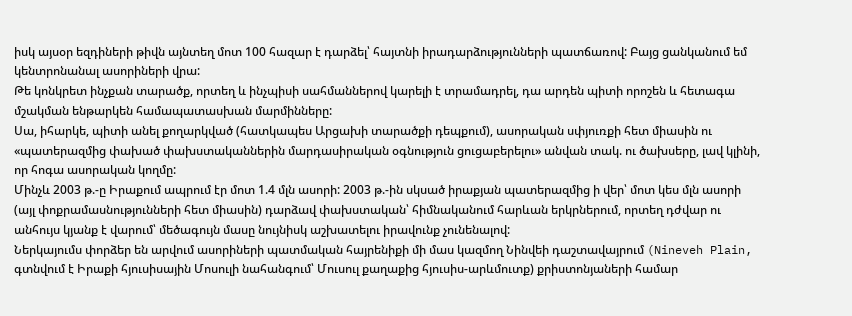իսկ այսօր եզդիների թիվն այնտեղ մոտ 100 հազար է դարձել՝ հայտնի իրադարձությունների պատճառով: Բայց ցանկանում եմ կենտրոնանալ ասորիների վրա:
Թե կոնկրետ ինչքան տարածք, որտեղ և ինչպիսի սահմաններով կարելի է տրամադրել, դա արդեն պիտի որոշեն և հետագա մշակման ենթարկեն համապատասխան մարմինները:
Սա, իհարկե, պիտի անել քողարկված (հատկապես Արցախի տարածքի դեպքում), ասորական սփյուռքի հետ միասին ու «պատերազմից փախած փախստականներին մարդասիրական օգնություն ցուցաբերելու» անվան տակ. ու ծախսերը, լավ կլինի, որ հոգա ասորական կողմը:
Մինչև 2003 թ.-ը Իրաքում ապրում էր մոտ 1.4 մլն ասորի: 2003 թ.-ին սկսած իրաքյան պատերազմից ի վեր՝ մոտ կես մլն ասորի (այլ փոքրամասնությունների հետ միասին) դարձավ փախստական՝ հիմնականում հարևան երկրներում, որտեղ դժվար ու անհույս կյանք է վարում՝ մեծագույն մասը նույնիսկ աշխատելու իրավունք չունենալով:
Ներկայումս փորձեր են արվում ասորիների պատմական հայրենիքի մի մաս կազմող Նինվեի դաշտավայրում (Nineveh Plain, գտնվում է Իրաքի հյուսիսային Մոսուլի նահանգում՝ Մուսուլ քաղաքից հյուսիս-արևմուտք) քրիստոնյաների համար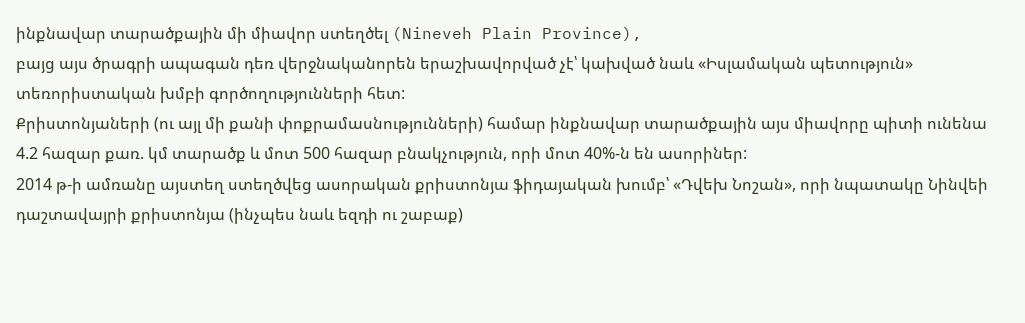ինքնավար տարածքային մի միավոր ստեղծել (Nineveh Plain Province),
բայց այս ծրագրի ապագան դեռ վերջնականորեն երաշխավորված չէ՝ կախված նաև «Իսլամական պետություն» տեռորիստական խմբի գործողությունների հետ:
Քրիստոնյաների (ու այլ մի քանի փոքրամասնությունների) համար ինքնավար տարածքային այս միավորը պիտի ունենա 4.2 հազար քառ. կմ տարածք և մոտ 500 հազար բնակչություն, որի մոտ 40%-ն են ասորիներ:
2014 թ-ի ամռանը այստեղ ստեղծվեց ասորական քրիստոնյա ֆիդայական խումբ՝ «Դվեխ Նոշան», որի նպատակը Նինվեի դաշտավայրի քրիստոնյա (ինչպես նաև եզդի ու շաբաք)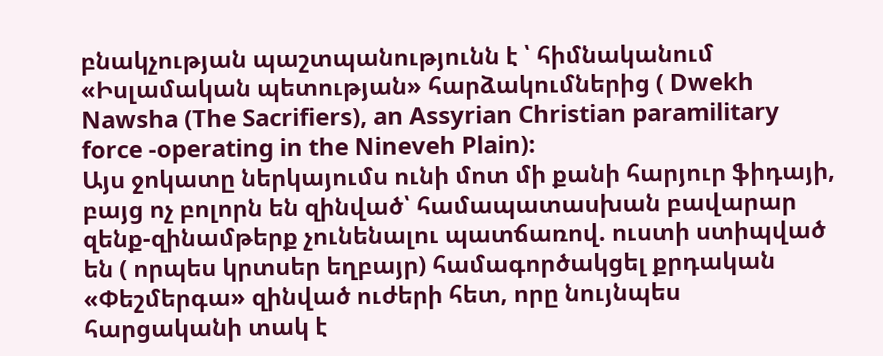բնակչության պաշտպանությունն է ՝ հիմնականում «Իսլամական պետության» հարձակումներից ( Dwekh Nawsha (The Sacrifiers), an Assyrian Christian paramilitary force -operating in the Nineveh Plain):
Այս ջոկատը ներկայումս ունի մոտ մի քանի հարյուր ֆիդայի, բայց ոչ բոլորն են զինված՝ համապատասխան բավարար զենք-զինամթերք չունենալու պատճառով. ուստի ստիպված են ( որպես կրտսեր եղբայր) համագործակցել քրդական «Փեշմերգա» զինված ուժերի հետ, որը նույնպես հարցականի տակ է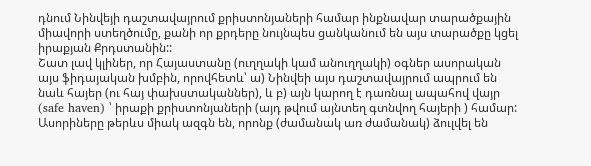դնում Նինվեյի դաշտավայրում քրիստոնյաների համար ինքնավար տարածքային միավորի ստեղծումը, քանի որ քրդերը նույնպես ցանկանում են այս տարածքը կցել իրաքյան Քրդստանին::
Շատ լավ կլիներ, որ Հայաստանը (ուղղակի կամ անուղղակի) օգներ ասորական այս ֆիդայական խմբին, որովհետև՝ ա) Նինվեի այս դաշտավայրում ապրում են նաև հայեր (ու հայ փախստականներ), և բ) այն կարող է դառնալ ապահով վայր (safe haven) ՝ իրաքի քրիստոնյաների (այդ թվում այնտեղ գտնվող հայերի ) համար:
Ասորիները թերևս միակ ազգն են, որոնք (ժամանակ առ ժամանակ) ձուլվել են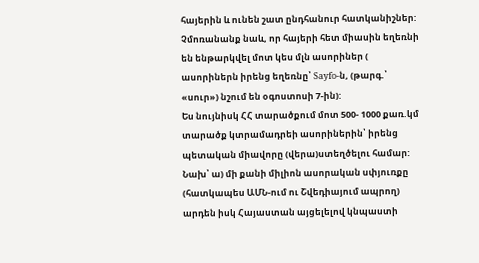հայերին և ունեն շատ ընդհանուր հատկանիշներ: Չմոռանանք նաև, որ հայերի հետ միասին եղեռնի են ենթարկվել մոտ կես մլն ասորիներ ( ասորիներն իրենց եղեռնը՝ Sayfo-ն, (թարգ.՝ «սուր») նշում են օգոստոսի 7-ին):
Ես նույնիսկ ՀՀ տարածքում մոտ 500- 1000 քառ.կմ տարածք կտրամադրեի ասորիներին՝ իրենց պետական միավորը (վերա)ստեղծելու համար:
Նախ՝ ա) մի քանի միլիոն ասորական սփյուռքը (հատկապես ԱՄՆ-ում ու Շվեդիայում ապրող) արդեն իսկ Հայաստան այցելելով կնպաստի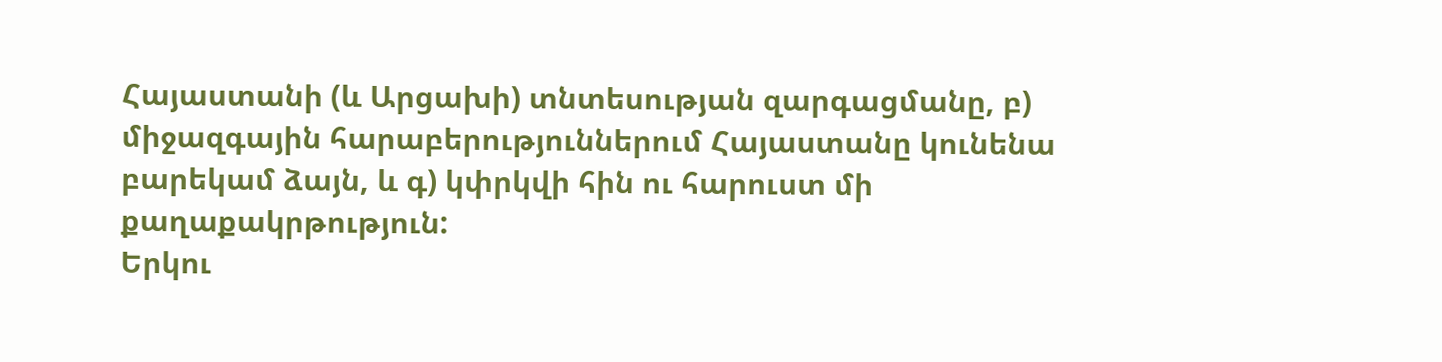Հայաստանի (և Արցախի) տնտեսության զարգացմանը, բ) միջազգային հարաբերություններում Հայաստանը կունենա բարեկամ ձայն, և գ) կփրկվի հին ու հարուստ մի քաղաքակրթություն:
Երկու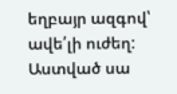եղբայր ազգով՝ ավե՛լի ուժեղ: Աստված սա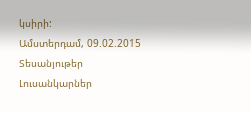կսիրի:
Ամստերդամ, 09.02.2015
Տեսանյութեր
Լուսանկարներ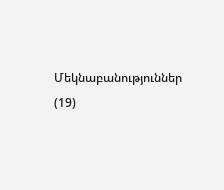Մեկնաբանություններ (19)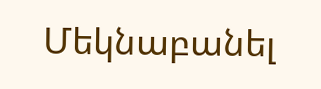Մեկնաբանել